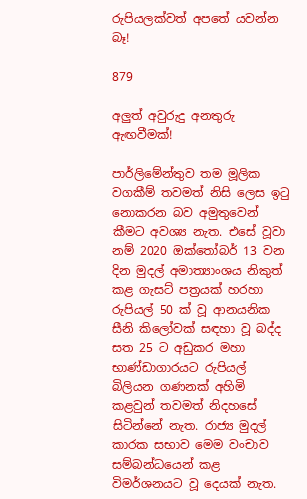රුපියලක්වත් අපතේ යවන්න බෑ!

879

අලුත් අවුරුදු අනතුරු ඇඟවීමක්!

පාර්ලිමේන්තුව තම මූලික වගකීම් තවමත් නිසි ලෙස ඉටු නොකරන බව අමුතුවෙන් කීමට අවශ්‍ය නැත. එසේ වූවා නම් 2020 ඔක්තෝබර් 13 වන දින මුදල් අමාත්‍යාංශය නිකුත් කළ ගැසට් පත්‍රයක් හරහා රුපියල් 50 ක් වූ ආනයනික සීනි කිලෝවක් සඳහා වූ බද්ද සත 25 ට අඩුකර මහා භාණ්ඩාගාරයට රුපියල් බිලියන ගණනක් අහිමි කළවුන් තවමත් නිදහසේ සිටින්නේ නැත. රාජ්‍ය මුදල් කාරක සභාව මෙම වංචාව සම්බන්ධයෙන් කළ විමර්ශනයට වූ දෙයක් නැත.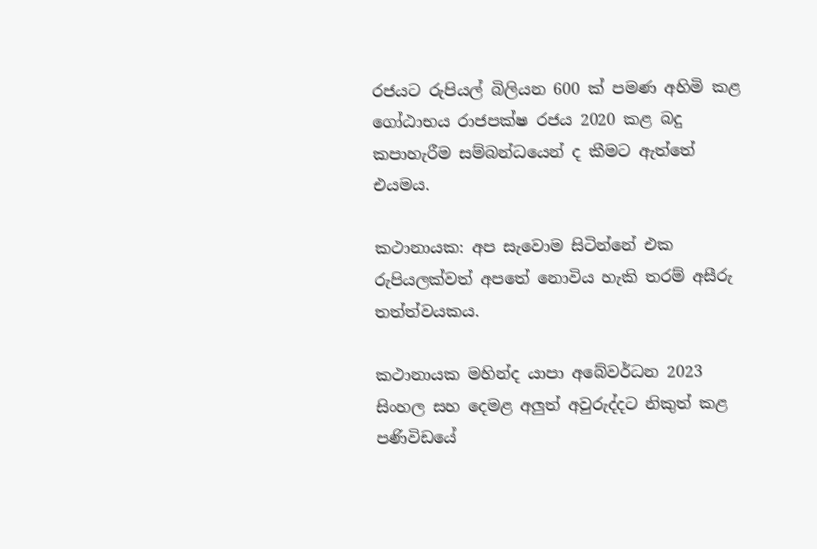රජයට රුපියල් බිලියන 600 ක් පමණ අහිමි කළ ගෝඨාභය රාජපක්ෂ රජය 2020 කළ බදු කපාහැරීම සම්බන්ධයෙන් ද කීමට ඇත්තේ එයමය.

කථානායක: අප සැවොම සිටින්නේ එක රුපියලක්වත් අපතේ නොවිය හැකි තරම් අසීරු තත්ත්වයකය.

කථානායක මහින්ද යාපා අබේවර්ධන 2023 සිංහල සහ දෙමළ අලුත් අවුරුද්දට නිකුත් කළ පණිවිඩයේ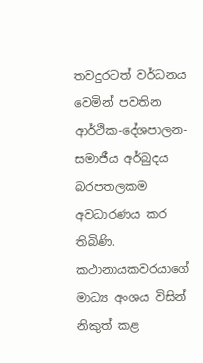තවදුරටත් වර්ධනය වෙමින් පවතින ආර්ථික-දේශපාලන-සමාජීය අර්බුදය බරපතලකම අවධාරණය කර තිබිණි. කථානායකවරයාගේ මාධ්‍ය අංශය විසින් නිකුත් කළ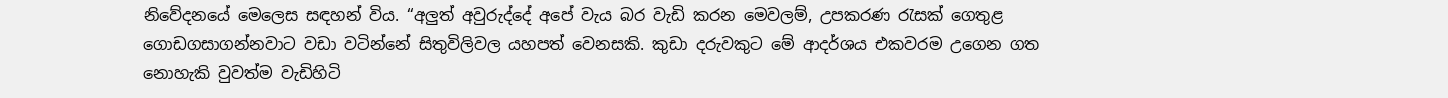නිවේදනයේ මෙලෙස සඳහන් විය. “අලුත් අවුරුද්දේ අපේ වැය බර වැඩි කරන මෙවලම්, උපකරණ රැසක් ගෙතුළ ගොඩගසාගන්නවාට වඩා වටින්නේ සිතුවිලිවල යහපත් වෙනසකි. කුඩා දරුවකුට මේ ආදර්ශය එකවරම උගෙන ගත නොහැකි වුවත්ම වැඩිහිටි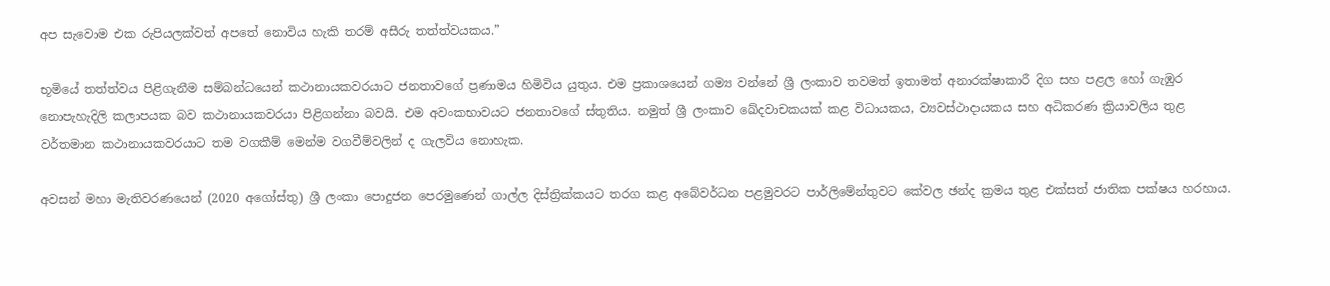අප සැවොම එක රුපියලක්වත් අපතේ නොවිය හැකි තරම් අසීරු තත්ත්වයකය.”

භූමියේ තත්ත්වය පිළිගැනීම සම්බන්ධයෙන් කථානායකවරයාට ජනතාවගේ ප්‍රණාමය හිමිවිය යුතුය. එම ප්‍රකාශයෙන් ගම්‍ය වන්නේ ශ්‍රී ලංකාව තවමත් ඉතාමත් අනාරක්ෂාකාරී දිග සහ පළල හෝ ගැඹුර නොපැහැදිලි කලාපයක බව කථානායකවරයා පිළිගන්නා බවයි. එම අවංකභාවයට ජනතාවගේ ස්තුතිය. නමුත් ශ්‍රී ලංකාව ඛේදවාචකයක් කළ විධායකය, ව්‍යවස්ථාදායකය සහ අධිකරණ ක්‍රියාවලිය තුළ වර්තමාන කථානායකවරයාට තම වගකීම් මෙන්ම වගවීම්වලින් ද ගැලවිය නොහැක.

අවසන් මහා මැතිවරණයෙන් (2020 අගෝස්තු) ශ්‍රී ලංකා පොදුජන පෙරමුණෙන් ගාල්ල දිස්ත්‍රික්කයට තරග කළ අබේවර්ධන පළමුවරට පාර්ලිමේන්තුවට කේවල ඡන්ද ක්‍රමය තුළ එක්සත් ජාතික පක්ෂය හරහාය.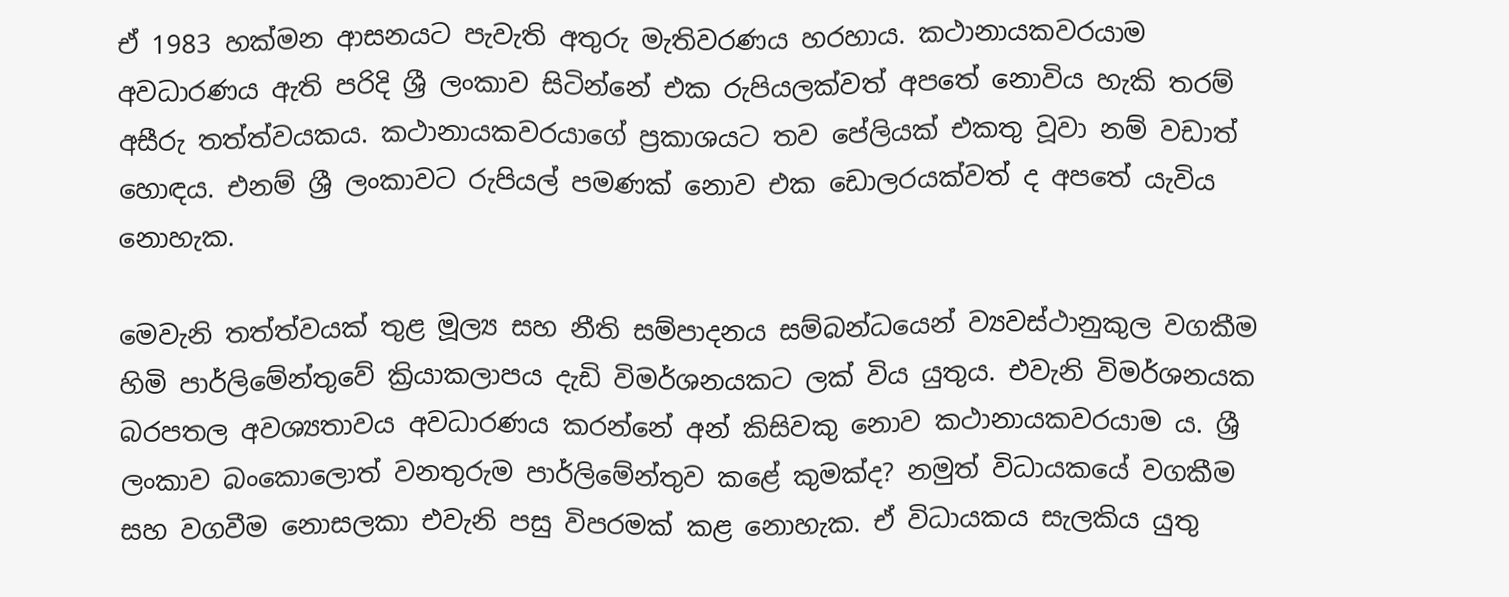ඒ 1983 හක්මන ආසනයට පැවැති අතුරු මැතිවරණය හරහාය. කථානායකවරයාම අවධාරණය ඇති පරිදි ශ්‍රී ලංකාව සිටින්නේ එක රුපියලක්වත් අපතේ නොවිය හැකි තරම් අසීරු තත්ත්වයකය. කථානායකවරයාගේ ප්‍රකාශයට තව පේලියක් එකතු වූවා නම් වඩාත් හොඳය. එනම් ශ්‍රී ලංකාවට රුපියල් පමණක් නොව එක ඩොලරයක්වත් ද අපතේ යැවිය නොහැක.

මෙවැනි තත්ත්වයක් තුළ මූල්‍ය සහ නීති සම්පාදනය සම්බන්ධයෙන් ව්‍යවස්ථානුකුල වගකීම හිමි පාර්ලිමේන්තුවේ ක්‍රියාකලාපය දැඩි විමර්ශනයකට ලක් විය යුතුය. එවැනි විමර්ශනයක බරපතල අවශ්‍යතාවය අවධාරණය කරන්නේ අන් කිසිවකු නොව කථානායකවරයාම ය. ශ්‍රී ලංකාව බංකොලොත් වනතුරුම පාර්ලිමේන්තුව කළේ කුමක්ද? නමුත් විධායකයේ වගකීම සහ වගවීම නොසලකා එවැනි පසු විපරමක් කළ නොහැක. ඒ විධායකය සැලකිය යුතු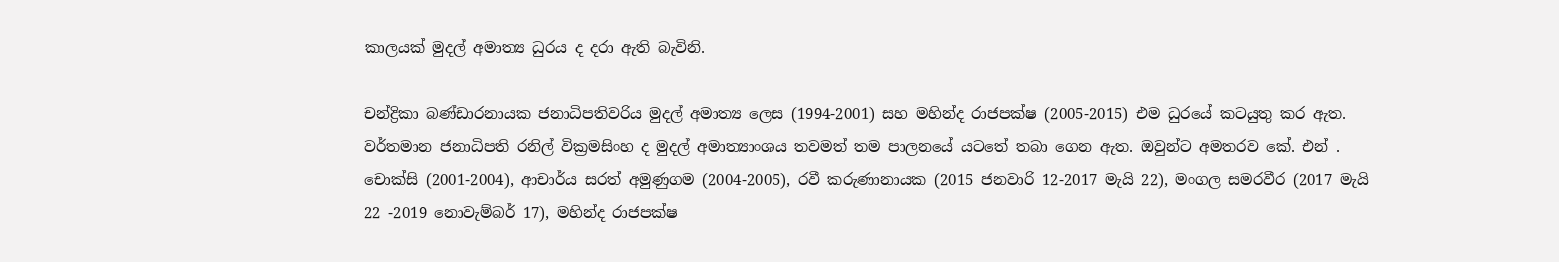කාලයක් මුදල් අමාත්‍ය ධුරය ද දරා ඇති බැවිනි.

චන්ද්‍රිකා බණ්ඩාරනායක ජනාධිපතිවරිය මුදල් අමාත්‍ය ලෙස (1994-2001) සහ මහින්ද රාජපක්ෂ (2005-2015) එම ධුරයේ කටයුතු කර ඇත. වර්තමාන ජනාධිපති රනිල් වික්‍රමසිංහ ද මුදල් අමාත්‍යාංශය තවමත් තම පාලනයේ යටතේ තබා ගෙන ඇත. ඔවුන්ට අමතරව කේ. එන් . චොක්සි (2001-2004), ආචාර්ය සරත් අමුණුගම (2004-2005), රවී කරුණානායක (2015 ජනවාරි 12-2017 මැයි 22), මංගල සමරවීර (2017 මැයි 22 -2019 නොවැම්බර් 17), මහින්ද රාජපක්ෂ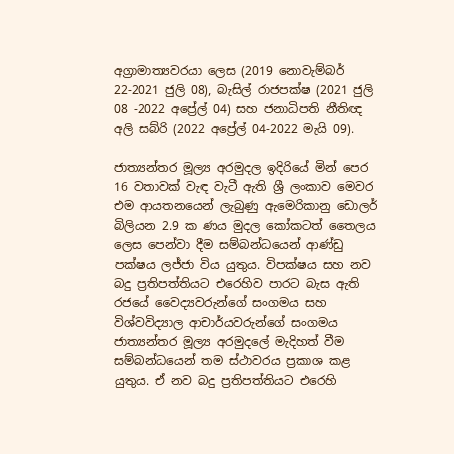අග්‍රාමාත්‍යවරයා ලෙස (2019 නොවැම්බර් 22-2021 ජුලි 08), බැසිල් රාජපක්ෂ (2021 ජුලි 08 -2022 අප්‍රේල් 04) සහ ජනාධිපති නීතිඥ අලි සබ්රි (2022 අප්‍රේල් 04-2022 මැයි 09).

ජාත්‍යන්තර මූල්‍ය අරමුදල ඉදිරියේ මින් පෙර 16 වතාවක් වැඳ වැටී ඇති ශ්‍රී ලංකාව මෙවර එම ආයතනයෙන් ලැබුණු ඇමෙරිකානු ඩොලර් බිලියන 2.9 ක ණය මුදල කෝකටත් තෛලය ලෙස පෙන්වා දීම සම්බන්ධයෙන් ආණ්ඩු පක්ෂය ලජ්ජා විය යුතුය. විපක්ෂය සහ නව බදු ප්‍රතිපත්තියට එරෙහිව පාරට බැස ඇති රජයේ වෛද්‍යවරුන්ගේ සංගමය සහ විශ්වවිද්‍යාල ආචාර්යවරුන්ගේ සංගමය ජාත්‍යන්තර මූල්‍ය අරමුදලේ මැදිහත් වීම සම්බන්ධයෙන් තම ස්ථාවරය ප්‍රකාශ කළ යුතුය. ඒ නව බදු ප්‍රතිපත්තියට එරෙහි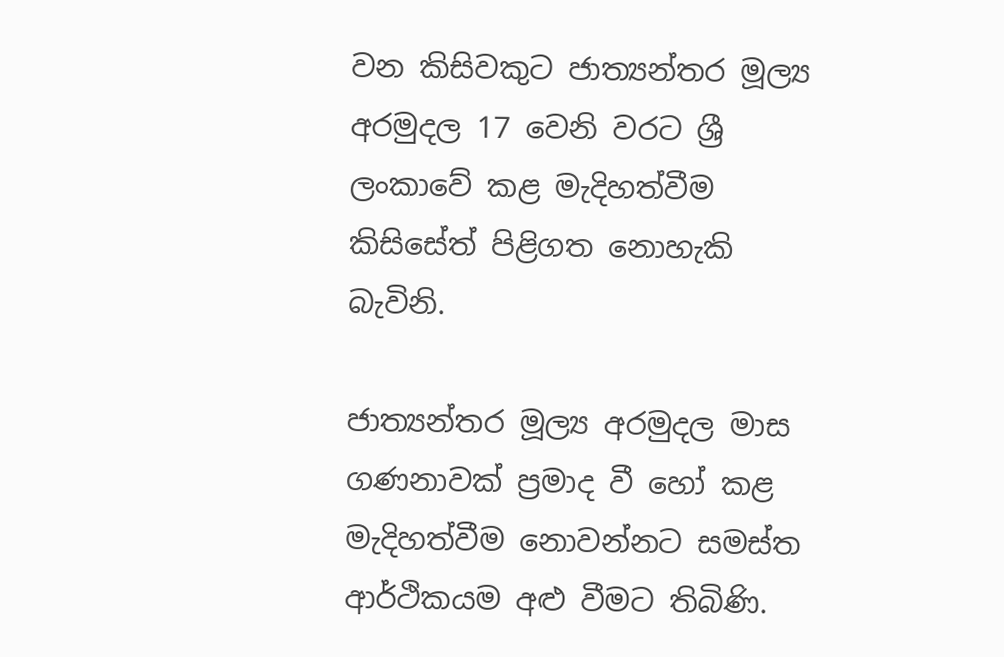වන කිසිවකුට ජාත්‍යන්තර මූල්‍ය අරමුදල 17 වෙනි වරට ශ්‍රී ලංකාවේ කළ මැදිහත්වීම කිසිසේත් පිළිගත නොහැකි බැවිනි.

ජාත්‍යන්තර මූල්‍ය අරමුදල මාස ගණනාවක් ප්‍රමාද වී හෝ කළ මැදිහත්වීම නොවන්නට සමස්ත ආර්ථිකයම අළු වීමට තිබිණි.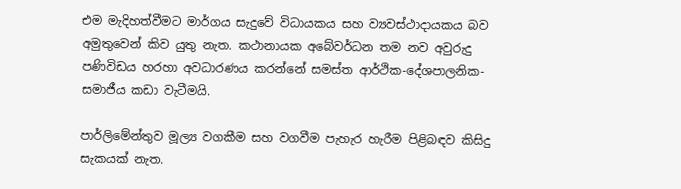එම මැදිහත්වීමට මාර්ගය සැදුවේ විධායකය සහ ව්‍යවස්ථාදායකය බව අමුතුවෙන් කිව යුතු නැත. කථානායක අබේවර්ධන තම නව අවුරුදු පණිවිඩය හරහා අවධාරණය කරන්නේ සමස්ත ආර්ථික-දේශපාලනික-සමාජීය කඩා වැටීමයි.

පාර්ලිමේන්තුව මූල්‍ය වගකීම සහ වගවීම පැහැර හැරීම පිළිබඳව කිසිදු සැකයක් නැත.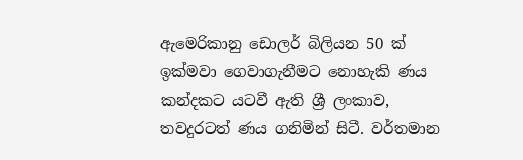ඇමෙරිකානු ඩොලර් බිලියන 50 ක් ඉක්මවා ගෙවාගැනීමට නොහැකි ණය කන්දකට යටවී ඇති ශ්‍රී ලංකාව, තවදුරටත් ණය ගනිමින් සිටී. වර්තමාන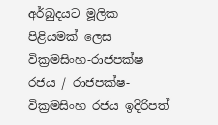අර්බුදයට මූලික පිළියමක් ලෙස වික්‍රමසිංහ-රාජපක්ෂ රජය / රාජපක්ෂ-වික්‍රමසිංහ රජය ඉදිරිපත්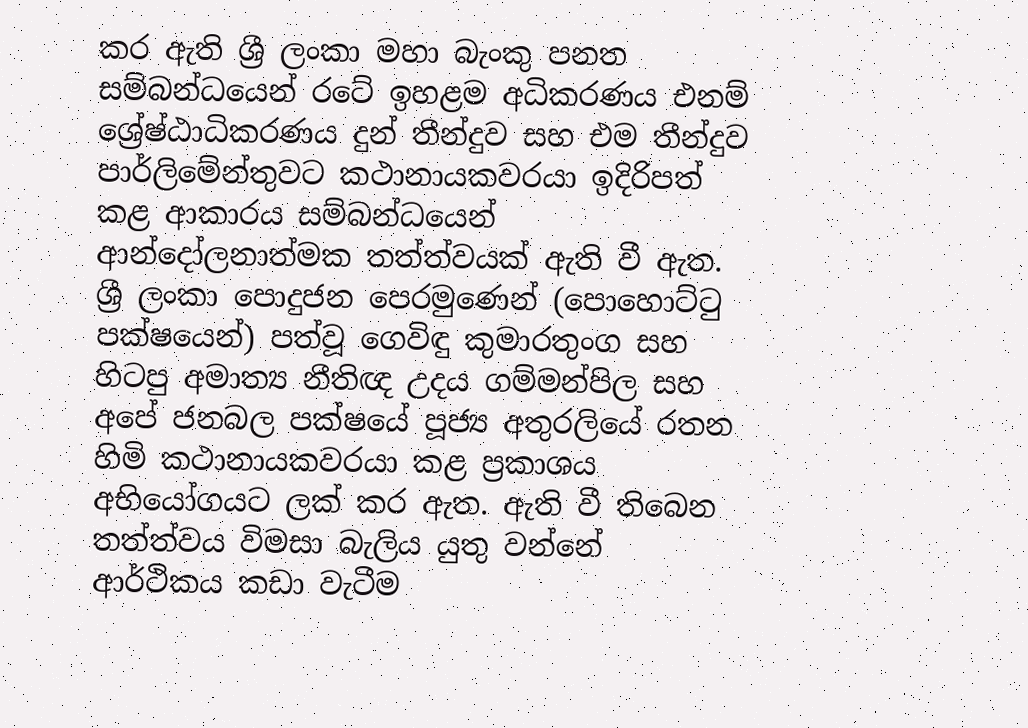කර ඇති ශ්‍රී ලංකා මහා බැංකු පනත සම්බන්ධයෙන් රටේ ඉහළම අධිකරණය එනම් ශ්‍රේෂ්ඨාධිකරණය දුන් තීන්දුව සහ එම තීන්දුව පාර්ලිමේන්තුවට කථානායකවරයා ඉදිරිපත් කළ ආකාරය සම්බන්ධයෙන් ආන්දෝලනාත්මක තත්ත්වයක් ඇති වී ඇත. ශ්‍රී ලංකා පොදුජන පෙරමුණෙන් (පොහොට්ටු පක්ෂයෙන්) පත්වූ ගෙවිඳු කුමාරතුංග සහ හිටපු අමාත්‍ය නීතිඥ උදය ගම්මන්පිල සහ අපේ ජනබල පක්ෂයේ පූජ්‍ය අතුරලියේ රතන හිමි කථානායකවරයා කළ ප්‍රකාශය අභියෝගයට ලක් කර ඇත. ඇති වී තිබෙන තත්ත්වය විමසා බැලිය යුතු වන්නේ ආර්ථිකය කඩා වැටීම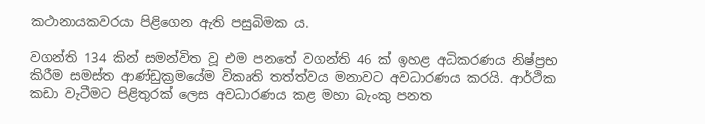කථානායකවරයා පිළිගෙන ඇති පසුබිමක ය.

වගන්ති 134 කින් සමන්විත වූ එම පනතේ වගන්ති 46 ක් ඉහළ අධිකරණය නිෂ්ප්‍රභ කිරීම සමස්ත ආණ්ඩුක්‍රමයේම විකෘති තත්ත්වය මනාවට අවධාරණය කරයි. ආර්ථික කඩා වැටීමට පිළිතුරක් ලෙස අවධාරණය කළ මහා බැංකු පනත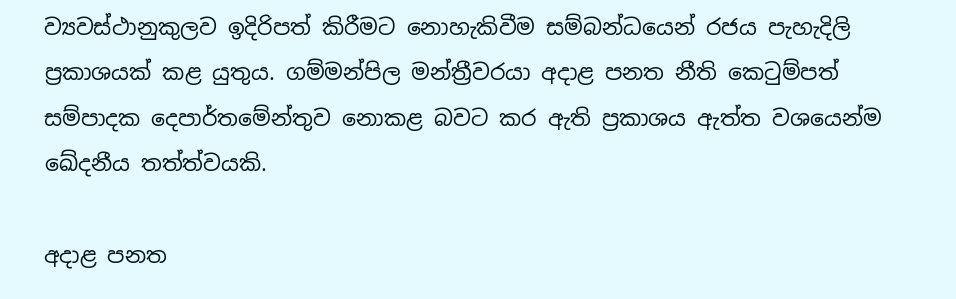ව්‍යවස්ථානුකුලව ඉදිරිපත් කිරීමට නොහැකිවීම සම්බන්ධයෙන් රජය පැහැදිලි ප්‍රකාශයක් කළ යුතුය. ගම්මන්පිල මන්ත්‍රීවරයා අදාළ පනත නීති කෙටුම්පත් සම්පාදක දෙපාර්තමේන්තුව නොකළ බවට කර ඇති ප්‍රකාශය ඇත්ත වශයෙන්ම ඛේදනීය තත්ත්වයකි.

අදාළ පනත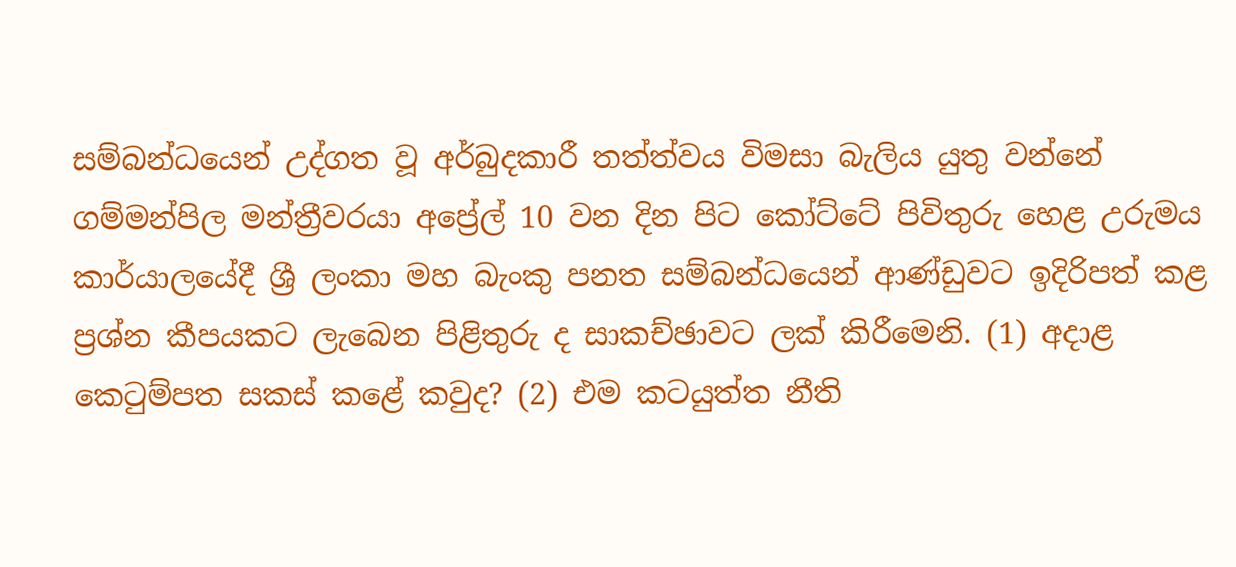සම්බන්ධයෙන් උද්ගත වූ අර්බුදකාරී තත්ත්වය විමසා බැලිය යුතු වන්නේ ගම්මන්පිල මන්ත්‍රීවරයා අප්‍රේල් 10 වන දින පිට කෝට්ටේ පිවිතුරු හෙළ උරුමය කාර්යාලයේදී ශ්‍රී ලංකා මහ බැංකු පනත සම්බන්ධයෙන් ආණ්ඩුවට ඉදිරිපත් කළ ප්‍රශ්න කීපයකට ලැබෙන පිළිතුරු ද සාකච්ඡාවට ලක් කිරීමෙනි. (1) අදාළ කෙටුම්පත සකස් කළේ කවුද? (2) එම කටයුත්ත නීති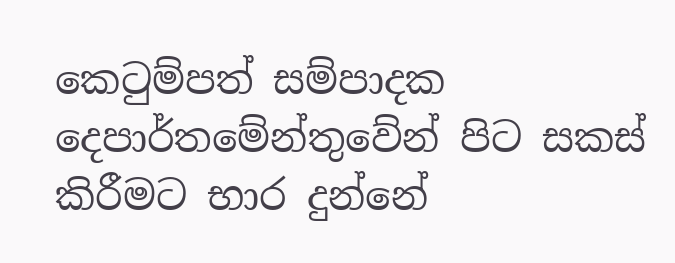කෙටුම්පත් සම්පාදක දෙපාර්තමේන්තුවේන් පිට සකස් කිරීමට භාර දුන්නේ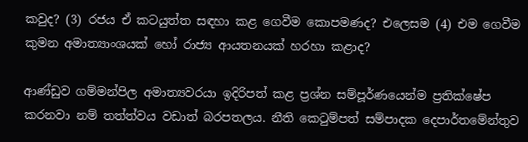කවුද? (3) රජය ඒ කටයුත්ත සඳහා කළ ගෙවීම කොපමණද? එලෙසම (4) එම ගෙවීම කුමන අමාත්‍යාංශයක් හෝ රාජ්‍ය ආයතනයක් හරහා කළාද?

ආණ්ඩුව ගම්මන්පිල අමාත්‍යවරයා ඉදිරිපත් කළ ප්‍රශ්න සම්පූර්ණයෙන්ම ප්‍රතික්ෂේප කරනවා නම් තත්ත්වය වඩාත් බරපතලය. නීති කෙටුම්පත් සම්පාදක දෙපාර්තමේන්තුව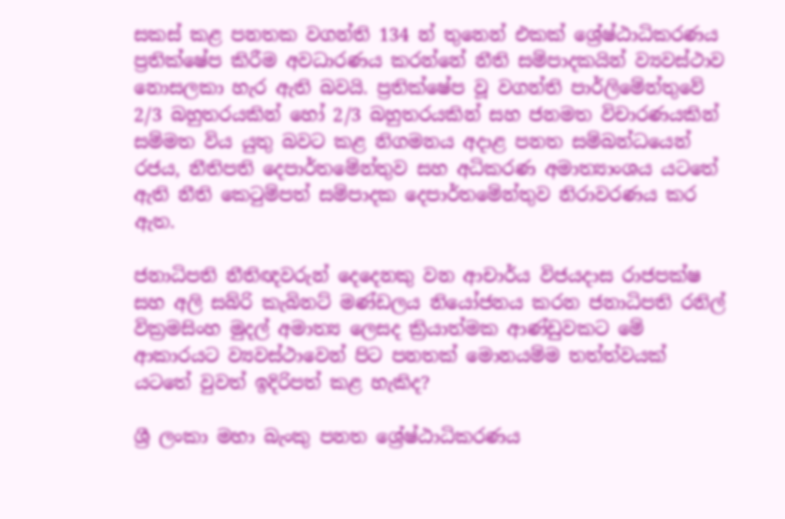සකස් කළ පනතක වගන්ති 134 න් තුනෙන් එකක් ශ්‍රේෂ්ඨාධිකරණය ප්‍රතික්ෂේප කිරීම අවධාරණය කරන්නේ නීති සම්පාදකයින් ව්‍යවස්ථාව නොසලකා හැර ඇති බවයි. ප්‍රතික්ෂේප වූ වගන්ති පාර්ලිමේන්තුවේ 2/3 බහුතරයකින් හෝ 2/3 බහුතරයකින් සහ ජනමත විචාරණයකින් සම්මත විය යුතු බවට කළ නිගමනය අදාළ පනත සම්බන්ධයෙන් රජය, නීතිපති දෙපාර්තමේන්තුව සහ අධිකරණ අමාත්‍යාංශය යටතේ ඇති නීති කෙටුම්පත් සම්පාදක දෙපාර්තමේන්තුව නිරාවරණය කර ඇත.

ජනාධිපති නීතිඥවරුන් දෙදෙනකු වන ආචාර්ය විජයදාස රාජපක්ෂ සහ අලි සබ්රි කැබිනට් මණ්ඩලය නියෝජනය කරන ජනාධිපති රනිල් වික්‍රමසිංහ මුදල් අමාත්‍ය ලෙසද ක්‍රියාත්මක ආණ්ඩුවකට මේ ආකාරයට ව්‍යවස්ථාවෙන් පිට පනතක් මොනයම්ම තත්ත්වයක් යටතේ වුවත් ඉදිරිපත් කළ හැකිද?

ශ්‍රී ලංකා මහා බැංකු පනත ශ්‍රේෂ්ඨාධිකරණය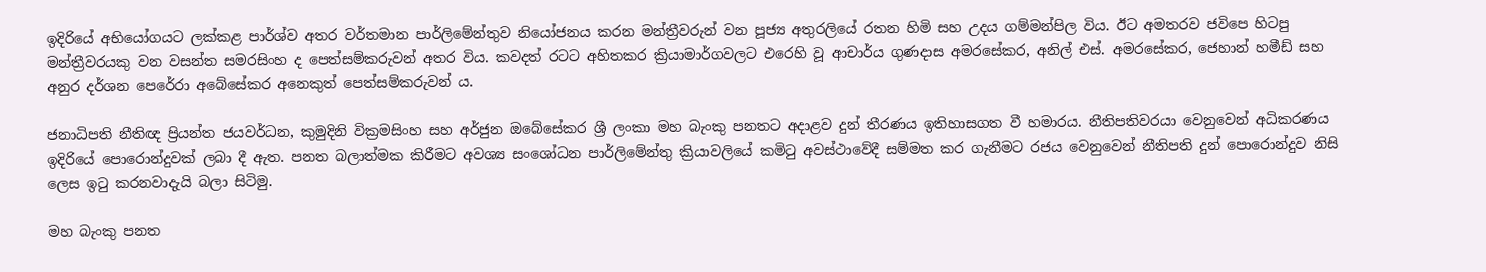ඉදිරියේ අභියෝගයට ලක්කළ පාර්ශ්ව අතර වර්තමාන පාර්ලිමේන්තුව නියෝජනය කරන මන්ත්‍රීවරුන් වන පූජ්‍ය අතුරලියේ රතන හිමි සහ උදය ගම්මන්පිල විය. ඊට අමතරව ජවිපෙ හිටපු මන්ත්‍රීවරයකු වන වසන්ත සමරසිංහ ද පෙත්සම්කරුවන් අතර විය. කවදත් රටට අහිතකර ක්‍රියාමාර්ගවලට එරෙහි වූ ආචාර්ය ගුණදාස අමරසේකර, අනිල් එස්. අමරසේකර, ජෙහාන් හමීඩ් සහ අනුර දර්ශන පෙරේරා අබේසේකර අනෙකුත් පෙත්සම්කරුවන් ය.

ජනාධිපති නීතිඥ ප්‍රියන්ත ජයවර්ධන, කුමුදිනි වික්‍රමසිංහ සහ අර්ජුන ඔබේසේකර ශ්‍රී ලංකා මහ බැංකු පනතට අදාළව දුන් තීරණය ඉතිහාසගත වී හමාරය. නීතිපතිවරයා වෙනුවෙන් අධිකරණය ඉදිරියේ පොරොන්දුවක් ලබා දී ඇත. පනත බලාත්මක කිරීමට අවශ්‍ය සංශෝධන පාර්ලිමේන්තු ක්‍රියාවලියේ කමිටු අවස්ථාවේදී සම්මත කර ගැනීමට රජය වෙනුවෙන් නීතිපති දුන් පොරොන්දුව නිසි ලෙස ඉටු කරනවාදැයි බලා සිටිමු.

මහ බැංකු පනත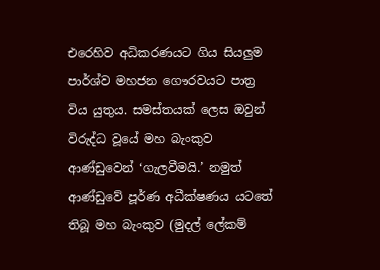එරෙහිව අධිකරණයට ගිය සියලුම පාර්ශ්ව මහජන ගෞරවයට පාත්‍ර විය යුතුය. සමස්තයක් ලෙස ඔවුන් විරුද්ධ වූයේ මහ බැංකුව ආණ්ඩුවෙන් ‘ගැලවීමයි.’ නමුත් ආණ්ඩුවේ පූර්ණ අධීක්ෂණය යටතේ තිබූ මහ බැංකුව (මුදල් ලේකම්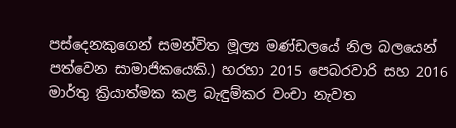පස්දෙනකුගෙන් සමන්විත මූල්‍ය මණ්ඩලයේ නිල බලයෙන් පත්වෙන සාමාජිකයෙකි.) හරහා 2015 පෙබරවාරි සහ 2016 මාර්තු ක්‍රියාත්මක කළ බැඳුම්කර වංචා නැවත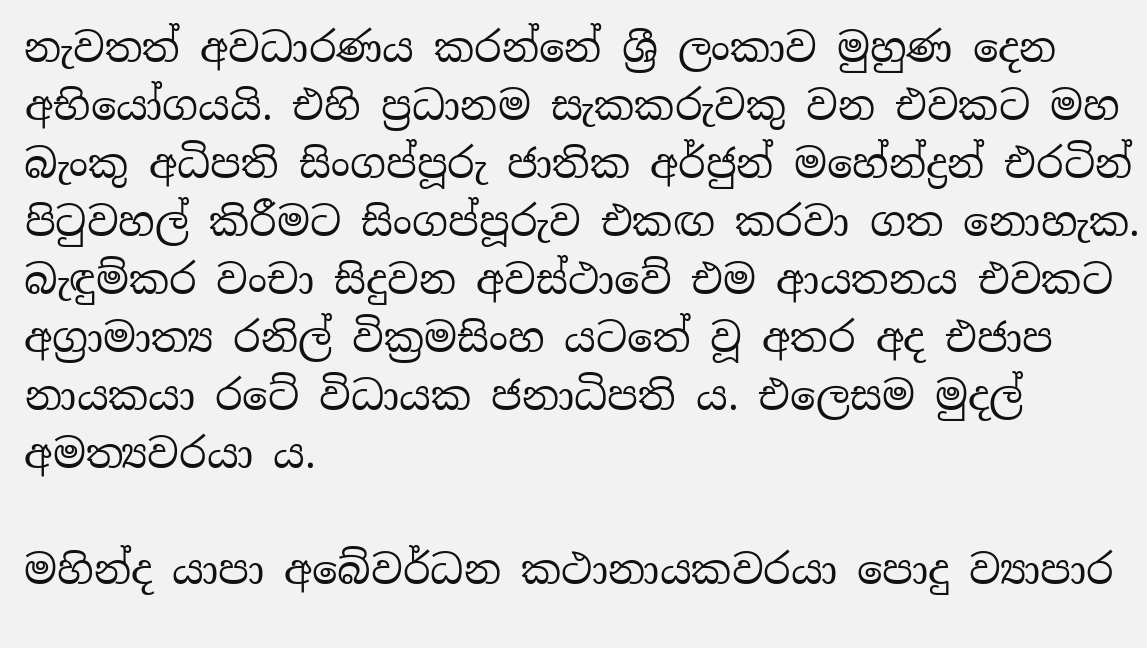නැවතත් අවධාරණය කරන්නේ ශ්‍රී ලංකාව මුහුණ දෙන අභියෝගයයි. එහි ප්‍රධානම සැකකරුවකු වන එවකට මහ බැංකු අධිපති සිංගප්පූරු ජාතික අර්ජුන් මහේන්ද්‍රන් එරටින් පිටුවහල් කිරීමට සිංගප්පූරුව එකඟ කරවා ගත නොහැක. බැඳුම්කර වංචා සිදුවන අවස්ථාවේ එම ආයතනය එවකට අග්‍රාමාත්‍ය රනිල් වික්‍රමසිංහ යටතේ වූ අතර අද එජාප නායකයා රටේ විධායක ජනාධිපති ය. එලෙසම මුදල් අමත්‍යවරයා ය.

මහින්ද යාපා අබේවර්ධන කථානායකවරයා පොදු ව්‍යාපාර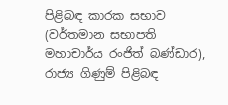පිළිබඳ කාරක සභාව (වර්තමාන සභාපති මහාචාර්ය රංජිත් බණ්ඩාර), රාජ්‍ය ගිණුම් පිළිබඳ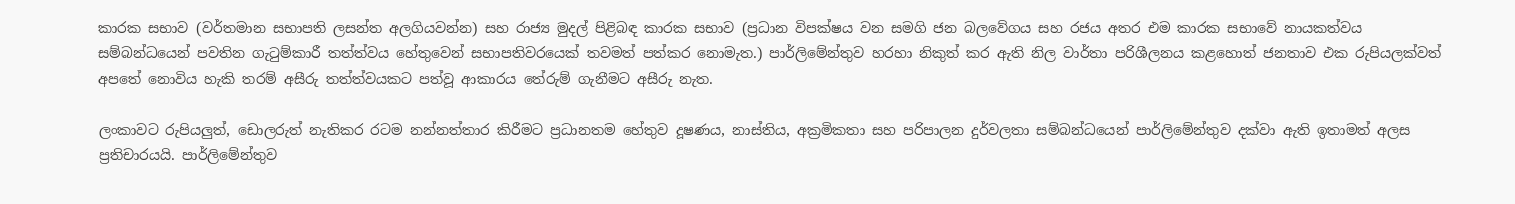කාරක සභාව (වර්තමාන සභාපති ලසන්ත අලගියවන්න) සහ රාජ්‍ය මුදල් පිළිබඳ කාරක සභාව (ප්‍රධාන විපක්ෂය වන සමගි ජන බලවේගය සහ රජය අතර එම කාරක සභාවේ නායකත්වය සම්බන්ධයෙන් පවතින ගැටුම්කාරී තත්ත්වය හේතුවෙන් සභාපතිවරයෙක් තවමත් පත්කර නොමැත.) පාර්ලිමේන්තුව හරහා නිකුත් කර ඇති නිල වාර්තා පරිශීලනය කළහොත් ජනතාව එක රුපියලක්වත් අපතේ නොවිය හැකි තරම් අසීරු තත්ත්වයකට පත්වූ ආකාරය තේරුම් ගැනීමට අසීරු නැත.

ලංකාවට රුපියලුත්, ඩොලරුත් නැතිකර රටම නන්නත්තාර කිරීමට ප්‍රධානතම හේතුව දූෂණය, නාස්තිය, අක්‍රමිකතා සහ පරිපාලන දුර්වලතා සම්බන්ධයෙන් පාර්ලිමේන්තුව දක්වා ඇති ඉතාමත් අලස ප්‍රතිචාරයයි. පාර්ලිමේන්තුව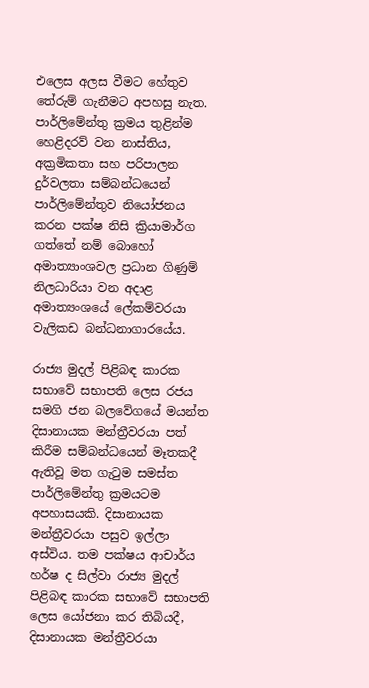එලෙස අලස වීමට හේතුව තේරුම් ගැනීමට අපහසු නැත. පාර්ලිමේන්තු ක්‍රමය තුළින්ම හෙළිදරව් වන නාස්තිය, අක්‍රමිකතා සහ පරිපාලන දුර්වලතා සම්බන්ධයෙන් පාර්ලිමේන්තුව නියෝජනය කරන පක්ෂ නිසි ක්‍රියාමාර්ග ගත්තේ නම් බොහෝ අමාත්‍යාංශවල ප්‍රධාන ගිණුම් නිලධාරියා වන අදාළ අමාත්‍යංශයේ ලේකම්වරයා වැලිකඩ බන්ධනාගාරයේය.

රාජ්‍ය මුදල් පිළිබඳ කාරක සභාවේ සභාපති ලෙස රජය සමගි ජන බලවේගයේ මයන්ත දිසානායක මන්ත්‍රීවරයා පත් කිරීම සම්බන්ධයෙන් මෑතකදී ඇතිවූ මත ගැටුම සමස්ත පාර්ලිමේන්තු ක්‍රමයටම අපහාසයකි. දිසානායක මන්ත්‍රීවරයා පසුව ඉල්ලා අස්විය. තම පක්ෂය ආචාර්ය හර්ෂ ද සිල්වා රාජ්‍ය මුදල් පිළිබඳ කාරක සභාවේ සභාපති ලෙස යෝජනා කර තිබියදී, දිසානායක මන්ත්‍රීවරයා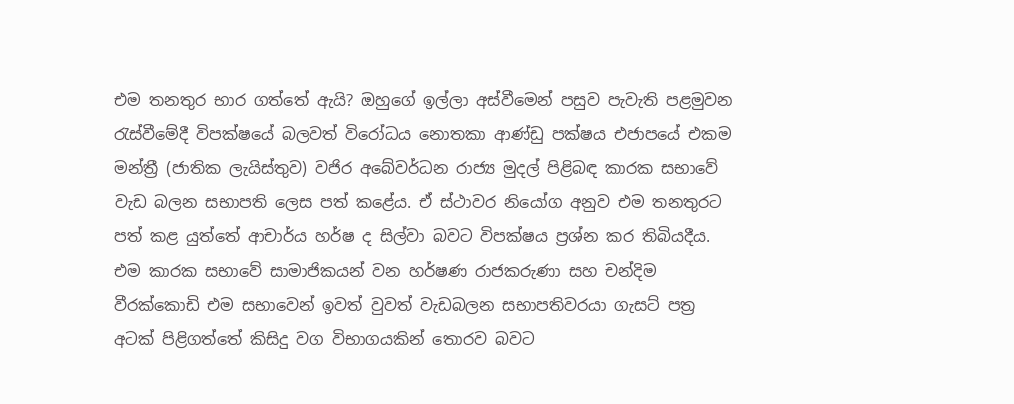එම තනතුර භාර ගත්තේ ඇයි? ඔහුගේ ඉල්ලා අස්වීමෙන් පසුව පැවැති පළමුවන රැස්වීමේදී විපක්ෂයේ බලවත් විරෝධය නොතකා ආණ්ඩු පක්ෂය එජාපයේ එකම මන්ත්‍රී (ජාතික ලැයිස්තුව) වජිර අබේවර්ධන රාජ්‍ය මුදල් පිළිබඳ කාරක සභාවේ වැඩ බලන සභාපති ලෙස පත් කළේය. ඒ ස්ථාවර නියෝග අනුව එම තනතුරට පත් කළ යුත්තේ ආචාර්ය හර්ෂ ද සිල්වා බවට විපක්ෂය ප්‍රශ්න කර තිබියදීය. එම කාරක සභාවේ සාමාජිකයන් වන හර්ෂණ රාජකරුණා සහ චන්දිම වීරක්කොඩි එම සභාවෙන් ඉවත් වුවත් වැඩබලන සභාපතිවරයා ගැසට් පත්‍ර අටක් පිළිගත්තේ කිසිදු වග විභාගයකින් තොරව බවට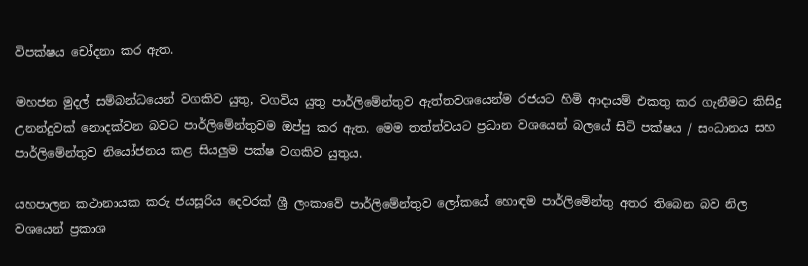විපක්ෂය චෝදනා කර ඇත.

මහජන මුදල් සම්බන්ධයෙන් වගකිව යුතු, වගවිය යුතු පාර්ලිමේන්තුව ඇත්තවශයෙන්ම රජයට හිමි ආදායම් එකතු කර ගැනීමට කිසිදු උනන්දුවක් නොදක්වන බවට පාර්ලිමේන්තුවම ඔප්පු කර ඇත. මෙම තත්ත්වයට ප්‍රධාන වශයෙන් බලයේ සිටි පක්ෂය / සංධානය සහ පාර්ලිමේන්තුව නියෝජනය කළ සියලුම පක්ෂ වගකිව යුතුය.

යහපාලන කථානායක කරු ජයසූරිය දෙවරක් ශ්‍රී ලංකාවේ පාර්ලිමේන්තුව ලෝකයේ හොඳම පාර්ලිමේන්තු අතර තිබෙන බව නිල වශයෙන් ප්‍රකාශ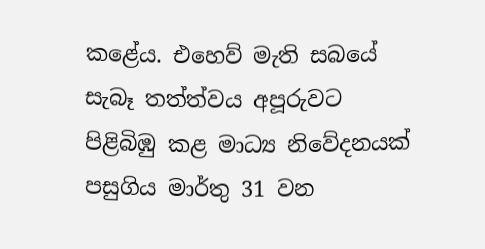කළේය. එහෙව් මැති සබයේ සැබෑ තත්ත්වය අපූරුවට පිළිබිඹු කළ මාධ්‍ය නිවේදනයක් පසුගිය මාර්තු 31 වන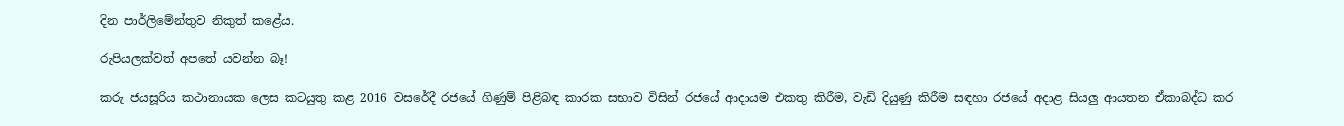දින පාර්ලිමේන්තුව නිකුත් කළේය.

රුපියලක්වත් අපතේ යවන්න බෑ!

කරු ජයසූරිය කථානායක ලෙස කටයුතු කළ 2016 වසරේදී රජයේ ගිණුම් පිළිබඳ කාරක සභාව විසින් රජයේ ආදායම එකතු කිරීම, වැඩි දියුණු කිරීම සඳහා රජයේ අදාළ සියලු ආයතන ඒකාබද්ධ කර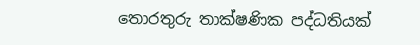තොරතුරු තාක්ෂණික පද්ධතියක්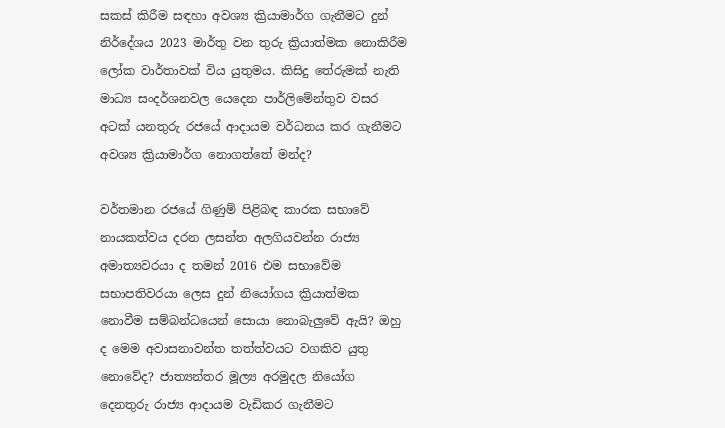සකස් කිරීම සඳහා අවශ්‍ය ක්‍රියාමාර්ග ගැනීමට දුන් නිර්දේශය 2023 මාර්තු වන තුරු ක්‍රියාත්මක නොකිරීම ලෝක වාර්තාවක් විය යුතුමය. කිසිදු තේරුමක් නැති මාධ්‍ය සංදර්ශනවල යෙදෙන පාර්ලිමේන්තුව වසර අටක් යනතුරු රජයේ ආදායම වර්ධනය කර ගැනීමට අවශ්‍ය ක්‍රියාමාර්ග නොගත්තේ මන්ද?

වර්තමාන රජයේ ගිණුම් පිළිබඳ කාරක සභාවේ නායකත්වය දරන ලසන්ත අලගියවන්න රාජ්‍ය අමාත්‍යවරයා ද තමන් 2016 එම සභාවේම සභාපතිවරයා ලෙස දුන් නියෝගය ක්‍රියාත්මක නොවීම සම්බන්ධයෙන් සොයා නොබැලුවේ ඇයි? ඔහු ද මෙම අවාසනාවන්ත තත්ත්වයට වගකිව යුතු නොවේද? ජාත්‍යන්තර මූල්‍ය අරමුදල නියෝග දෙනතුරු රාජ්‍ය ආදායම වැඩිකර ගැනීමට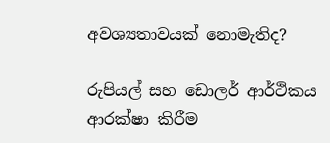අවශ්‍යතාවයක් නොමැතිද?

රුපියල් සහ ඩොලර් ආර්ථිකය ආරක්ෂා කිරීම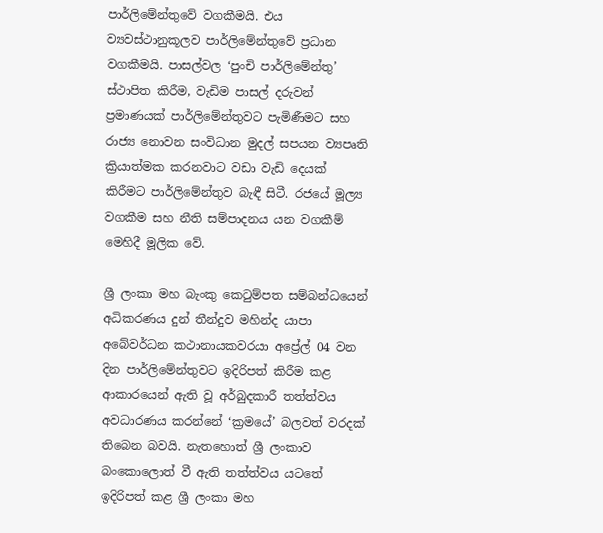පාර්ලිමේන්තුවේ වගකීමයි. එය ව්‍යවස්ථානුකූලව පාර්ලිමේන්තුවේ ප්‍රධාන වගකීමයි. පාසල්වල ‘පුංචි පාර්ලිමේන්තු’ ස්ථාපිත කිරීම, වැඩිම පාසල් දරුවන් ප්‍රමාණයක් පාර්ලිමේන්තුවට පැමිණීමට සහ රාජ්‍ය නොවන සංවිධාන මුදල් සපයන ව්‍යපෘති ක්‍රියාත්මක කරනවාට වඩා වැඩි දෙයක් කිරීමට පාර්ලිමේන්තුව බැඳී සිටී. රජයේ මූල්‍ය වගකීම සහ නීති සම්පාදනය යන වගකීම් මෙහිදී මූලික වේ.

ශ්‍රී ලංකා මහ බැංකු කෙටුම්පත සම්බන්ධයෙන් අධිකරණය දුන් තීන්දුව මහින්ද යාපා අබේවර්ධන කථානායකවරයා අප්‍රේල් 04 වන දින පාර්ලිමේන්තුවට ඉදිරිපත් කිරීම කළ ආකාරයෙන් ඇති වූ අර්බුදකාරී තත්ත්වය අවධාරණය කරන්නේ ‘ක්‍රමයේ’ බලවත් වරදක් තිබෙන බවයි. නැතහොත් ශ්‍රී ලංකාව බංකොලොත් වී ඇති තත්ත්වය යටතේ ඉදිරිපත් කළ ශ්‍රී ලංකා මහ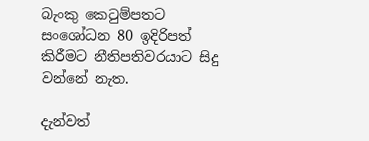බැංකු කෙටුම්පතට සංශෝධන 80 ඉදිරිපත් කිරීමට නීතිපතිවරයාට සිදු වන්නේ නැත.

දැන්වත්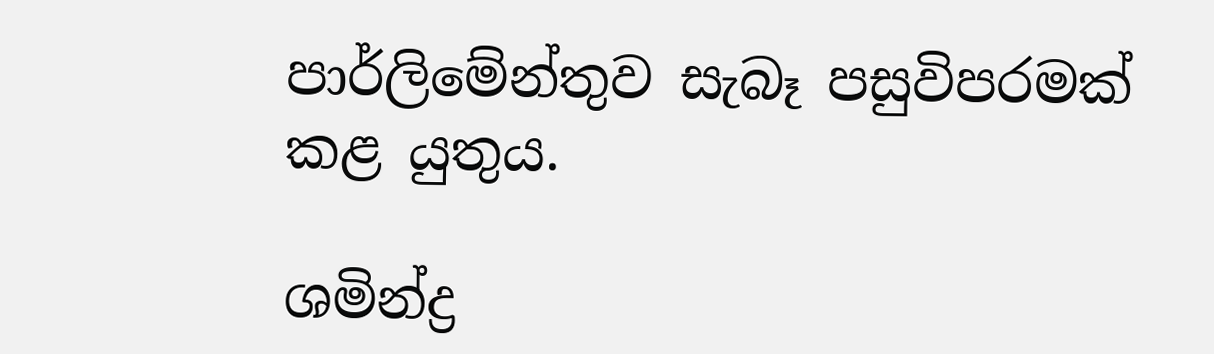පාර්ලිමේන්තුව සැබෑ පසුවිපරමක් කළ යුතුය.

ශමින්ද්‍ර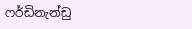ෆර්ඩිනැන්ඩු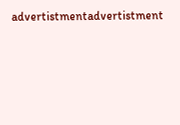advertistmentadvertistment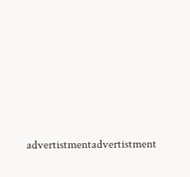advertistmentadvertistment